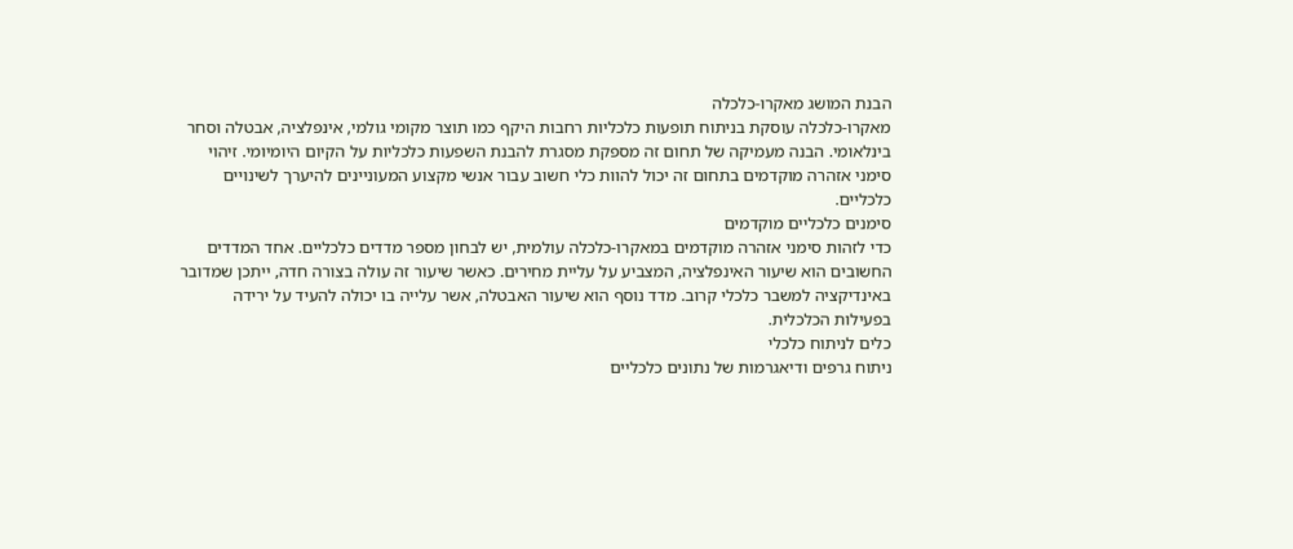הבנת המושג מאקרו-כלכלה
מאקרו-כלכלה עוסקת בניתוח תופעות כלכליות רחבות היקף כמו תוצר מקומי גולמי, אינפלציה, אבטלה וסחר בינלאומי. הבנה מעמיקה של תחום זה מספקת מסגרת להבנת השפעות כלכליות על הקיום היומיומי. זיהוי סימני אזהרה מוקדמים בתחום זה יכול להוות כלי חשוב עבור אנשי מקצוע המעוניינים להיערך לשינויים כלכליים.
סימנים כלכליים מוקדמים
כדי לזהות סימני אזהרה מוקדמים במאקרו-כלכלה עולמית, יש לבחון מספר מדדים כלכליים. אחד המדדים החשובים הוא שיעור האינפלציה, המצביע על עליית מחירים. כאשר שיעור זה עולה בצורה חדה, ייתכן שמדובר באינדיקציה למשבר כלכלי קרוב. מדד נוסף הוא שיעור האבטלה, אשר עלייה בו יכולה להעיד על ירידה בפעילות הכלכלית.
כלים לניתוח כלכלי
ניתוח גרפים ודיאגרמות של נתונים כלכליים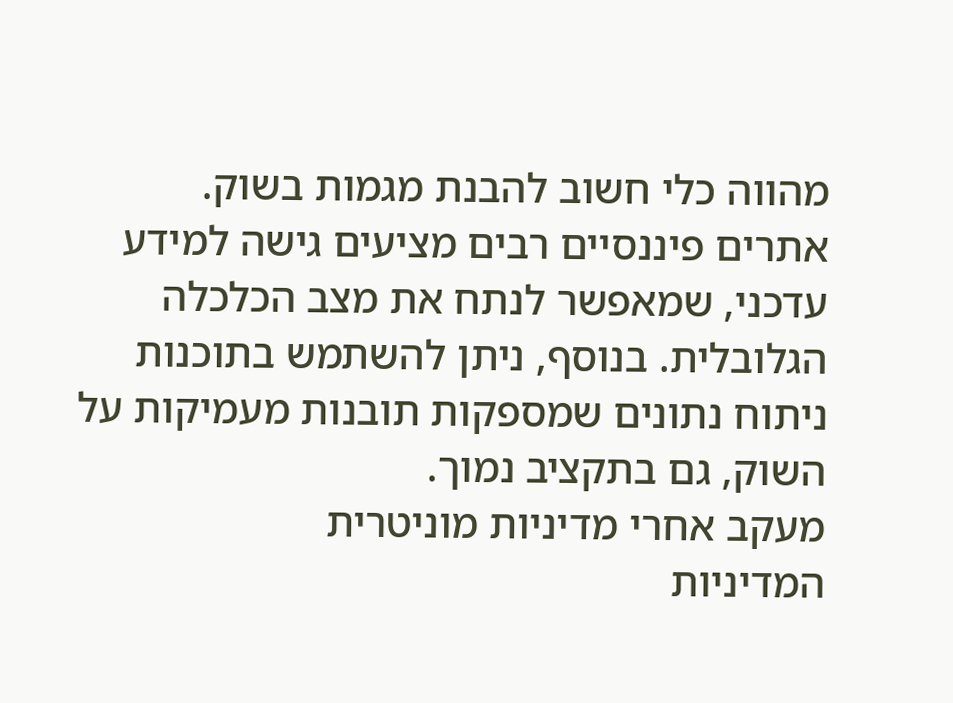מהווה כלי חשוב להבנת מגמות בשוק. אתרים פיננסיים רבים מציעים גישה למידע עדכני, שמאפשר לנתח את מצב הכלכלה הגלובלית. בנוסף, ניתן להשתמש בתוכנות ניתוח נתונים שמספקות תובנות מעמיקות על השוק, גם בתקציב נמוך.
מעקב אחרי מדיניות מוניטרית
המדיניות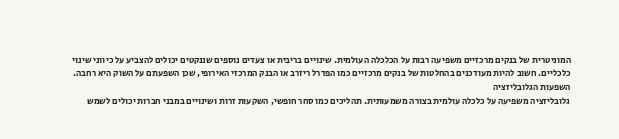המוניטרית של בנקים מרכזיים משפיעה רבות על הכלכלה העולמית. שינויים בריבית או צעדים נוספים שננקטים יכולים להצביע על כיווני שינוי כלכליים. חשוב להיות מעודכנים בהחלטות של בנקים מרכזיים כמו הפדרל ריזרב או הבנק המרכזי האירופי, שכן השפעתם על השוק היא רחבה.
השפעות הגלובליזציה
גלובליזציה משפיעה על כלכלה עולמית בצורה משמעותית. תהליכים כמו סחר חופשי, השקעות זרות ושינויים במבני חברות יכולים לשמש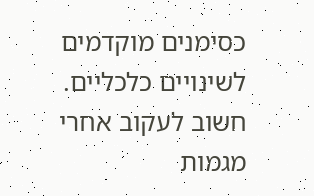כסימנים מוקדמים לשינויים כלכליים. חשוב לעקוב אחרי מגמות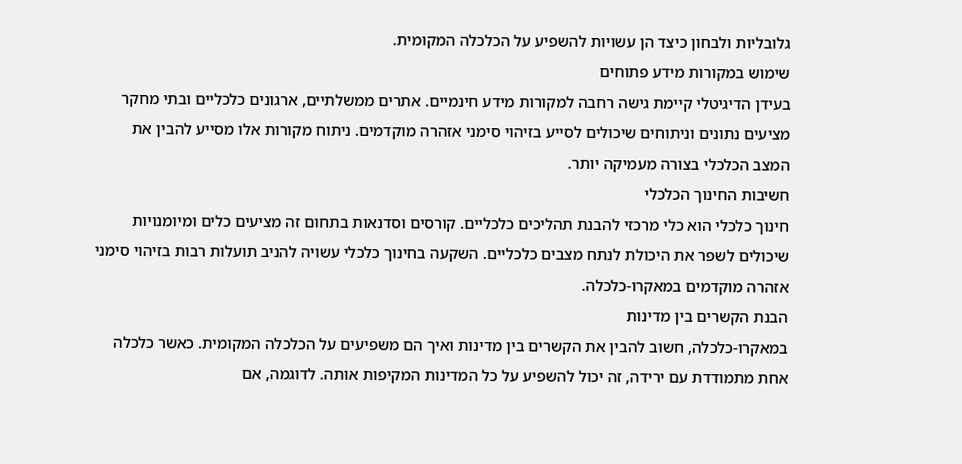גלובליות ולבחון כיצד הן עשויות להשפיע על הכלכלה המקומית.
שימוש במקורות מידע פתוחים
בעידן הדיגיטלי קיימת גישה רחבה למקורות מידע חינמיים. אתרים ממשלתיים, ארגונים כלכליים ובתי מחקר מציעים נתונים וניתוחים שיכולים לסייע בזיהוי סימני אזהרה מוקדמים. ניתוח מקורות אלו מסייע להבין את המצב הכלכלי בצורה מעמיקה יותר.
חשיבות החינוך הכלכלי
חינוך כלכלי הוא כלי מרכזי להבנת תהליכים כלכליים. קורסים וסדנאות בתחום זה מציעים כלים ומיומנויות שיכולים לשפר את היכולת לנתח מצבים כלכליים. השקעה בחינוך כלכלי עשויה להניב תועלות רבות בזיהוי סימני אזהרה מוקדמים במאקרו-כלכלה.
הבנת הקשרים בין מדינות
במאקרו-כלכלה, חשוב להבין את הקשרים בין מדינות ואיך הם משפיעים על הכלכלה המקומית. כאשר כלכלה אחת מתמודדת עם ירידה, זה יכול להשפיע על כל המדינות המקיפות אותה. לדוגמה, אם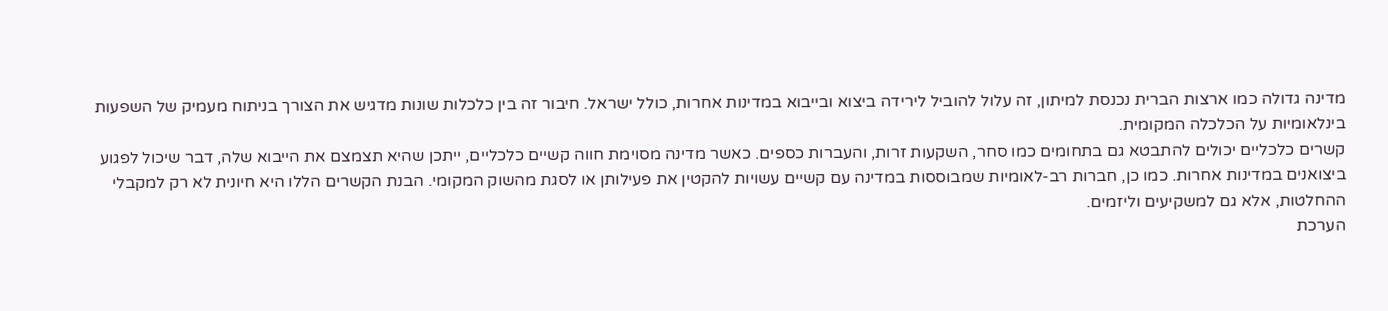מדינה גדולה כמו ארצות הברית נכנסת למיתון, זה עלול להוביל לירידה ביצוא ובייבוא במדינות אחרות, כולל ישראל. חיבור זה בין כלכלות שונות מדגיש את הצורך בניתוח מעמיק של השפעות בינלאומיות על הכלכלה המקומית.
קשרים כלכליים יכולים להתבטא גם בתחומים כמו סחר, השקעות זרות, והעברות כספים. כאשר מדינה מסוימת חווה קשיים כלכליים, ייתכן שהיא תצמצם את הייבוא שלה, דבר שיכול לפגוע ביצואנים במדינות אחרות. כמו כן, חברות רב-לאומיות שמבוססות במדינה עם קשיים עשויות להקטין את פעילותן או לסגת מהשוק המקומי. הבנת הקשרים הללו היא חיונית לא רק למקבלי ההחלטות, אלא גם למשקיעים וליזמים.
הערכת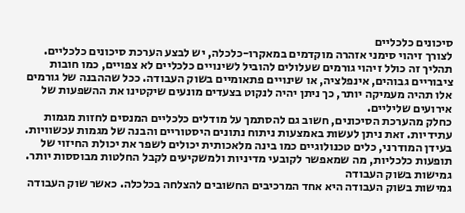סיכונים כלכליים
לצורך זיהוי סימני אזהרה מוקדמים במאקרו-כלכלה, יש לבצע הערכת סיכונים כלכליים. תהליך זה כולל זיהוי גורמים שעלולים להוביל לשינויים כלכליים לא צפויים, כמו חובות ציבוריים גבוהים, אינפלציה, או שינויים פתאומיים בשוק העבודה. ככל שההבנה של גורמים אלו תהיה מעמיקה יותר, כך ניתן יהיה לנקוט בצעדים מונעים שיקטינו את ההשפעות של אירועים שליליים.
כחלק מהערכת הסיכונים, חשוב גם להסתמך על מודלים כלכליים המנסים לחזות מגמות עתידיות. זאת ניתן לעשות באמצעות ניתוח נתונים היסטוריים והבנה של מגמות עכשוויות. בעידן המודרני, כלים טכנולוגיים כמו בינה מלאכותית יכולים לשפר את יכולת החיזוי של תופעות כלכליות, מה שמאפשר לקובעי מדיניות ולמשקיעים לקבל החלטות מבוססות יותר.
גמישות בשוק העבודה
גמישות בשוק העבודה היא אחד המרכיבים החשובים להצלחה בכלכלה. כאשר שוק העבודה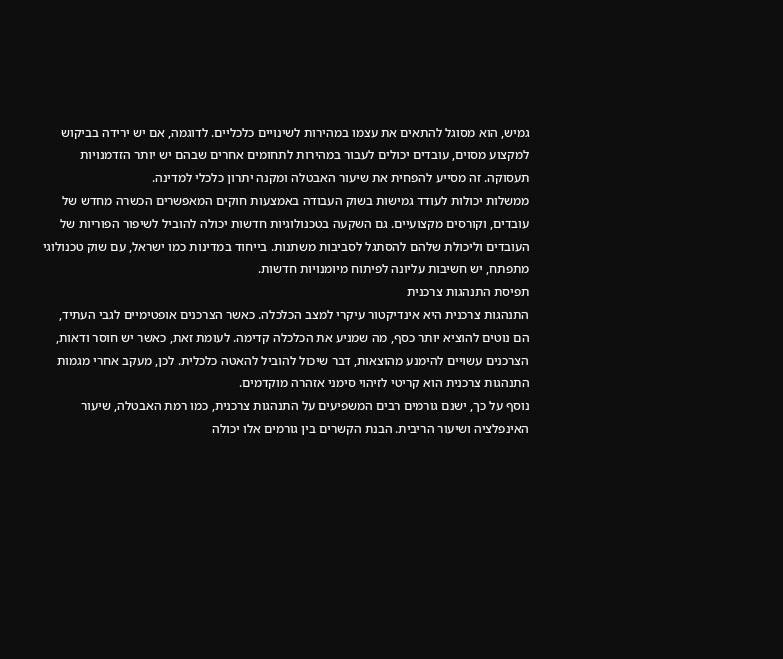גמיש, הוא מסוגל להתאים את עצמו במהירות לשינויים כלכליים. לדוגמה, אם יש ירידה בביקוש למקצוע מסוים, עובדים יכולים לעבור במהירות לתחומים אחרים שבהם יש יותר הזדמנויות תעסוקה. זה מסייע להפחית את שיעור האבטלה ומקנה יתרון כלכלי למדינה.
ממשלות יכולות לעודד גמישות בשוק העבודה באמצעות חוקים המאפשרים הכשרה מחדש של עובדים, וקורסים מקצועיים. גם השקעה בטכנולוגיות חדשות יכולה להוביל לשיפור הפוריות של העובדים וליכולת שלהם להסתגל לסביבות משתנות. בייחוד במדינות כמו ישראל, עם שוק טכנולוגי מתפתח, יש חשיבות עליונה לפיתוח מיומנויות חדשות.
תפיסת התנהגות צרכנית
התנהגות צרכנית היא אינדיקטור עיקרי למצב הכלכלה. כאשר הצרכנים אופטימיים לגבי העתיד, הם נוטים להוציא יותר כסף, מה שמניע את הכלכלה קדימה. לעומת זאת, כאשר יש חוסר ודאות, הצרכנים עשויים להימנע מהוצאות, דבר שיכול להוביל להאטה כלכלית. לכן, מעקב אחרי מגמות התנהגות צרכנית הוא קריטי לזיהוי סימני אזהרה מוקדמים.
נוסף על כך, ישנם גורמים רבים המשפיעים על התנהגות צרכנית, כמו רמת האבטלה, שיעור האינפלציה ושיעור הריבית. הבנת הקשרים בין גורמים אלו יכולה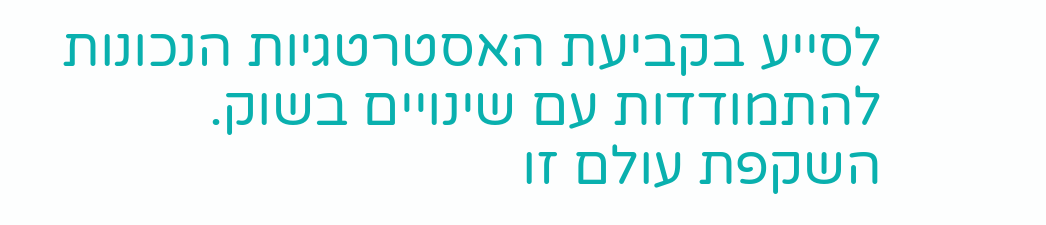לסייע בקביעת האסטרטגיות הנכונות להתמודדות עם שינויים בשוק. השקפת עולם זו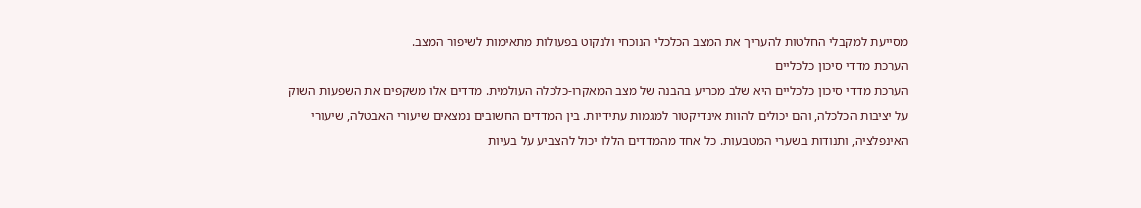מסייעת למקבלי החלטות להעריך את המצב הכלכלי הנוכחי ולנקוט בפעולות מתאימות לשיפור המצב.
הערכת מדדי סיכון כלכליים
הערכת מדדי סיכון כלכליים היא שלב מכריע בהבנה של מצב המאקרו-כלכלה העולמית. מדדים אלו משקפים את השפעות השוק על יציבות הכלכלה, והם יכולים להוות אינדיקטור למגמות עתידיות. בין המדדים החשובים נמצאים שיעורי האבטלה, שיעורי האינפלציה, ותנודות בשערי המטבעות. כל אחד מהמדדים הללו יכול להצביע על בעיות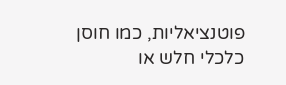פוטנציאליות, כמו חוסן כלכלי חלש או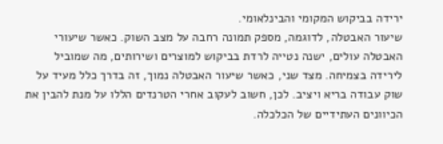ירידה בביקוש המקומי והבינלאומי.
שיעור האבטלה, לדוגמה, מספק תמונה רחבה על מצב השוק. כאשר שיעורי האבטלה עולים, ישנה נטייה לרדת בביקוש למוצרים ושירותים, מה שמוביל לירידה בצמיחה. מצד שני, כאשר שיעור האבטלה נמוך, זה בדרך כלל מעיד על שוק עבודה בריא ויציב. לכן, חשוב לעקוב אחרי הטרנדים הללו על מנת להבין את הכיוונים העתידיים של הכלכלה.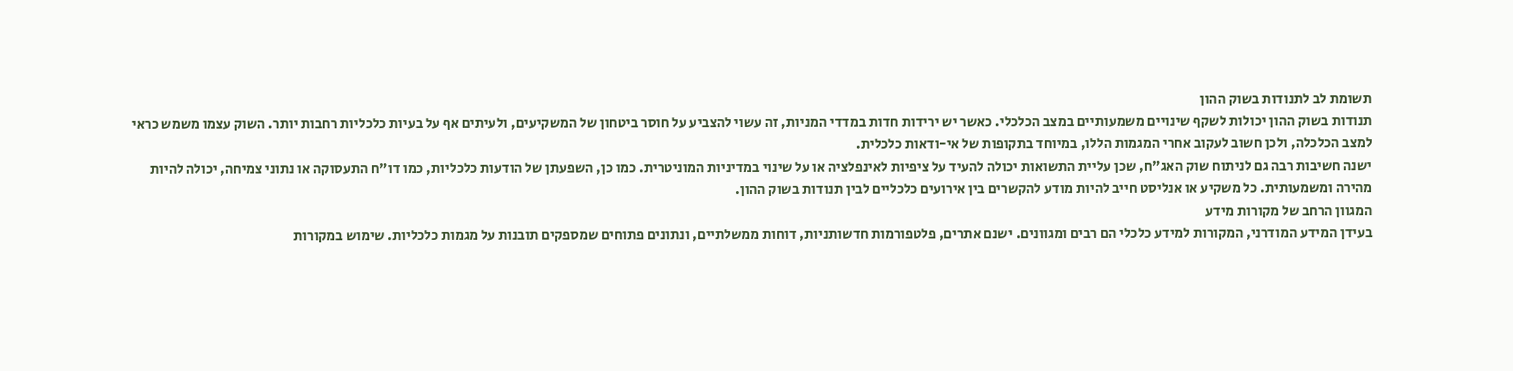תשומת לב לתנודות בשוק ההון
תנודות בשוק ההון יכולות לשקף שינויים משמעותיים במצב הכלכלי. כאשר יש ירידות חדות במדדי המניות, זה עשוי להצביע על חוסר ביטחון של המשקיעים, ולעיתים אף על בעיות כלכליות רחבות יותר. השוק עצמו משמש כראי למצב הכלכלה, ולכן חשוב לעקוב אחרי המגמות הללו, במיוחד בתקופות של אי-ודאות כלכלית.
ישנה חשיבות רבה גם לניתוח שוק האג"ח, שכן עליית התשואות יכולה להעיד על ציפיות לאינפלציה או על שינוי במדיניות המוניטרית. כמו כן, השפעתן של הודעות כלכליות, כמו דו"ח התעסוקה או נתוני צמיחה, יכולה להיות מהירה ומשמעותית. כל משקיע או אנליסט חייב להיות מודע להקשרים בין אירועים כלכליים לבין תנודות בשוק ההון.
המגוון הרחב של מקורות מידע
בעידן המידע המודרני, המקורות למידע כלכלי הם רבים ומגוונים. ישנם אתרים, פלטפורמות חדשותניות, דוחות ממשלתיים, ונתונים פתוחים שמספקים תובנות על מגמות כלכליות. שימוש במקורות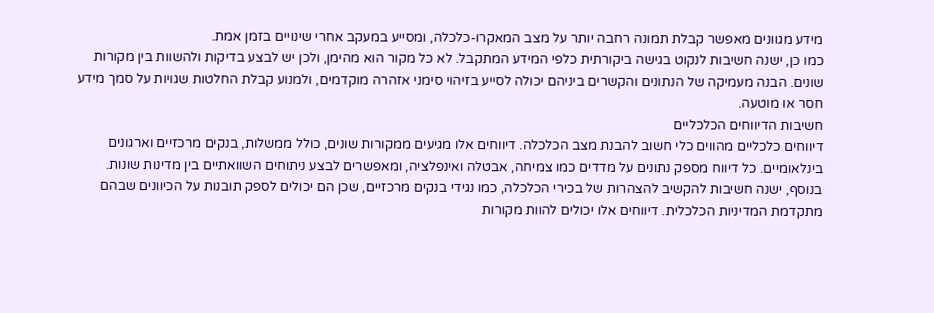מידע מגוונים מאפשר קבלת תמונה רחבה יותר על מצב המאקרו-כלכלה, ומסייע במעקב אחרי שינויים בזמן אמת.
כמו כן, ישנה חשיבות לנקוט בגישה ביקורתית כלפי המידע המתקבל. לא כל מקור הוא מהימן, ולכן יש לבצע בדיקות ולהשוות בין מקורות שונים. הבנה מעמיקה של הנתונים והקשרים ביניהם יכולה לסייע בזיהוי סימני אזהרה מוקדמים, ולמנוע קבלת החלטות שגויות על סמך מידע חסר או מוטעה.
חשיבות הדיווחים הכלכליים
דיווחים כלכליים מהווים כלי חשוב להבנת מצב הכלכלה. דיווחים אלו מגיעים ממקורות שונים, כולל ממשלות, בנקים מרכזיים וארגונים בינלאומיים. כל דיווח מספק נתונים על מדדים כמו צמיחה, אבטלה ואינפלציה, ומאפשרים לבצע ניתוחים השוואתיים בין מדינות שונות.
בנוסף, ישנה חשיבות להקשיב להצהרות של בכירי הכלכלה, כמו נגידי בנקים מרכזיים, שכן הם יכולים לספק תובנות על הכיוונים שבהם מתקדמת המדיניות הכלכלית. דיווחים אלו יכולים להוות מקורות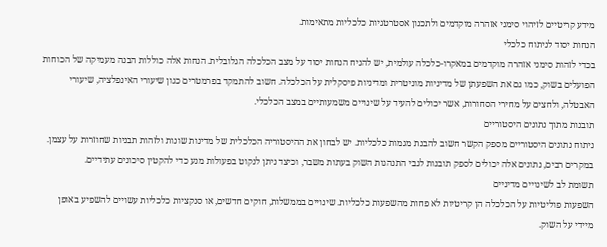מידע קריטיים לזיהוי סימני אזהרה מוקדמים ולתכנון אסטרטגיות כלכליות מתאימות.
הנחות יסוד לניתוח כלכלי
בכדי לזהות סימני אזהרה מוקדמים במאקרו‑כלכלה עולמית, יש להניח הנחות יסוד על מצב הכלכלה הגלובלית. הנחות אלה כוללות הבנה מעמיקה של הכוחות הפועלים בשוק, כמו גם את השפעתן של מדיניות מוניטרית ומדיניות פיסקלית על הכלכלה. חשוב להתמקד בפרמטרים כגון שיעורי האינפלציה, שיעורי האבטלה, ולחצים על מחירי הסחורות, אשר יכולים להעיד על שינויים משמעותיים במצב הכלכלי.
תובנות מתוך נתונים היסטוריים
ניתוח נתונים היסטוריים מספק הקשר חשוב להבנת מגמות כלכליות. יש לבחון את ההיסטוריה הכלכלית של מדינות שונות ולזהות תבניות שחוזרות על עצמן. במקרים רבים, נתונים אלה יכולים לספק תובנות לגבי התנהגות השוק בעתות משבר, וכיצד ניתן לנקוט בפעולות מנע כדי להקטין סיכונים עתידיים.
תשומת לב לשינויים מדיניים
השפעות פוליטיות על הכלכלה הן קריטיות לא פחות מהשפעות כלכליות. שינויים בממשלות, חוקים חדשים, או סנקציות כלכליות עשויים להשפיע באופן מיידי על השוק.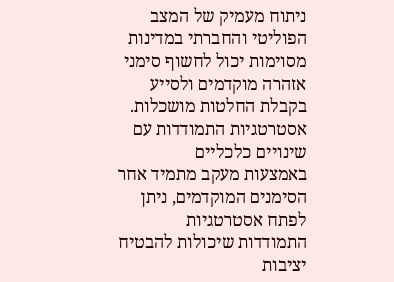ניתוח מעמיק של המצב הפוליטי והחברתי במדינות מסוימות יכול לחשוף סימני אזהרה מוקדמים ולסייע בקבלת החלטות מושכלות.
אסטרטגיות התמודדות עם שינויים כלכליים
באמצעות מעקב מתמיד אחר הסימנים המוקדמים, ניתן לפתח אסטרטגיות התמודדות שיכולות להבטיח יציבות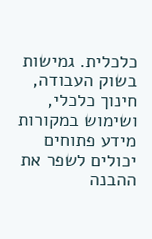כלכלית. גמישות בשוק העבודה, חינוך כלכלי, ושימוש במקורות מידע פתוחים יכולים לשפר את ההבנה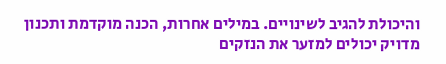והיכולת להגיב לשינויים. במילים אחרות, הכנה מוקדמת ותכנון מדויק יכולים למזער את הנזקים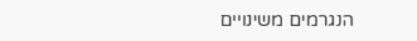הנגרמים משינויים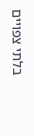בלתי צפויים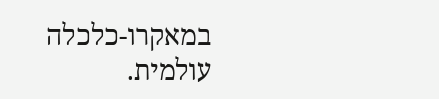במאקרו‑כלכלה עולמית.